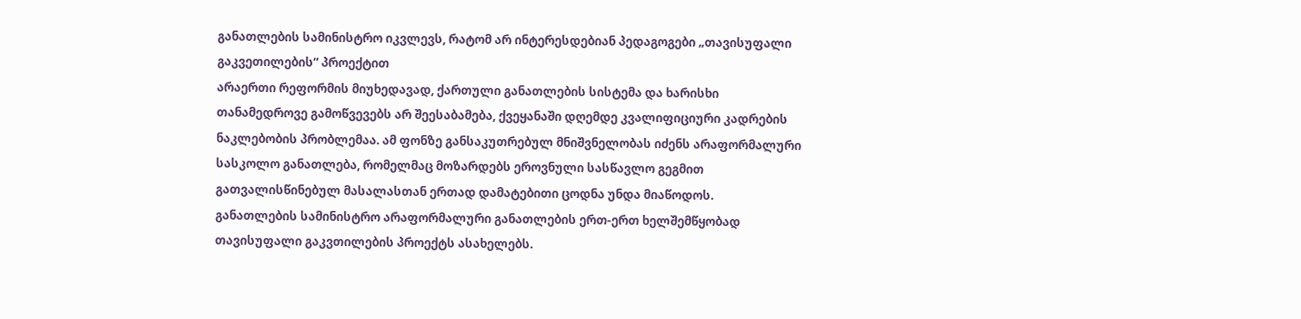განათლების სამინისტრო იკვლევს, რატომ არ ინტერესდებიან პედაგოგები „თავისუფალი გაკვეთილების“ პროექტით
არაერთი რეფორმის მიუხედავად, ქართული განათლების სისტემა და ხარისხი თანამედროვე გამოწვევებს არ შეესაბამება, ქვეყანაში დღემდე კვალიფიციური კადრების ნაკლებობის პრობლემაა. ამ ფონზე განსაკუთრებულ მნიშვნელობას იძენს არაფორმალური სასკოლო განათლება, რომელმაც მოზარდებს ეროვნული სასწავლო გეგმით გათვალისწინებულ მასალასთან ერთად დამატებითი ცოდნა უნდა მიაწოდოს.
განათლების სამინისტრო არაფორმალური განათლების ერთ-ერთ ხელშემწყობად თავისუფალი გაკვთილების პროექტს ასახელებს.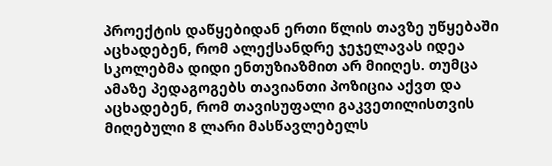პროექტის დაწყებიდან ერთი წლის თავზე უწყებაში აცხადებენ, რომ ალექსანდრე ჯეჯელავას იდეა სკოლებმა დიდი ენთუზიაზმით არ მიიღეს. თუმცა ამაზე პედაგოგებს თავიანთი პოზიცია აქვთ და აცხადებენ, რომ თავისუფალი გაკვეთილისთვის მიღებული 8 ლარი მასწავლებელს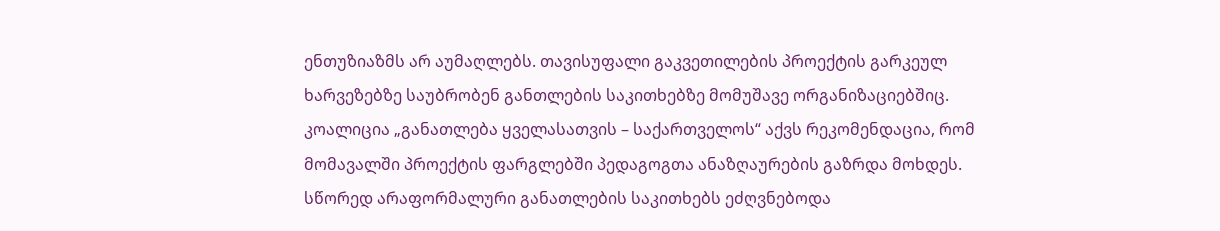ენთუზიაზმს არ აუმაღლებს. თავისუფალი გაკვეთილების პროექტის გარკეულ ხარვეზებზე საუბრობენ განთლების საკითხებზე მომუშავე ორგანიზაციებშიც. კოალიცია „განათლება ყველასათვის – საქართველოს“ აქვს რეკომენდაცია, რომ მომავალში პროექტის ფარგლებში პედაგოგთა ანაზღაურების გაზრდა მოხდეს.
სწორედ არაფორმალური განათლების საკითხებს ეძღვნებოდა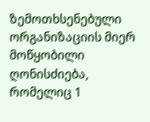ზემოთხსენებული ორგანიზაციის მიერ მოწყობილი ღონისძიება, რომელიც 1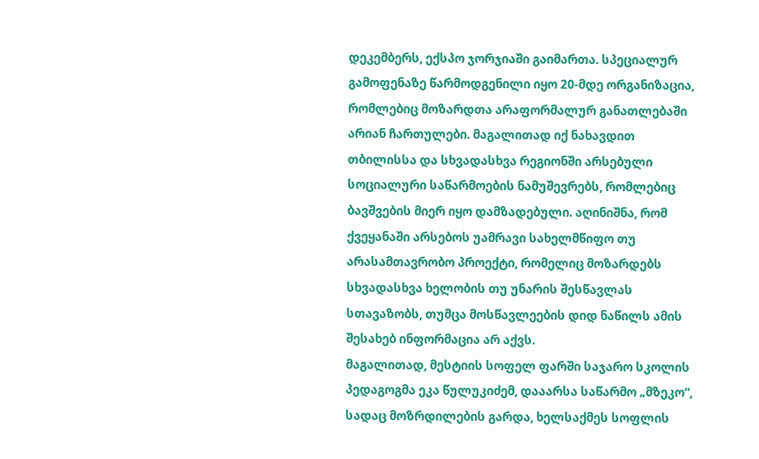დეკემბერს, ექსპო ჯორჯიაში გაიმართა. სპეციალურ გამოფენაზე წარმოდგენილი იყო 20-მდე ორგანიზაცია, რომლებიც მოზარდთა არაფორმალურ განათლებაში არიან ჩართულები. მაგალითად იქ ნახავდით თბილისსა და სხვადასხვა რეგიონში არსებული სოციალური საწარმოების ნამუშევრებს, რომლებიც ბავშვების მიერ იყო დამზადებული. აღინიშნა, რომ ქვეყანაში არსებოს უამრავი სახელმწიფო თუ არასამთავრობო პროექტი, რომელიც მოზარდებს სხვადასხვა ხელობის თუ უნარის შესწავლას სთავაზობს, თუმცა მოსწავლეების დიდ ნაწილს ამის შესახებ ინფორმაცია არ აქვს.
მაგალითად, მესტიის სოფელ ფარში საჯარო სკოლის პედაგოგმა ეკა წულუკიძემ, დააარსა საწარმო „მზეკო“, სადაც მოზრდილების გარდა, ხელსაქმეს სოფლის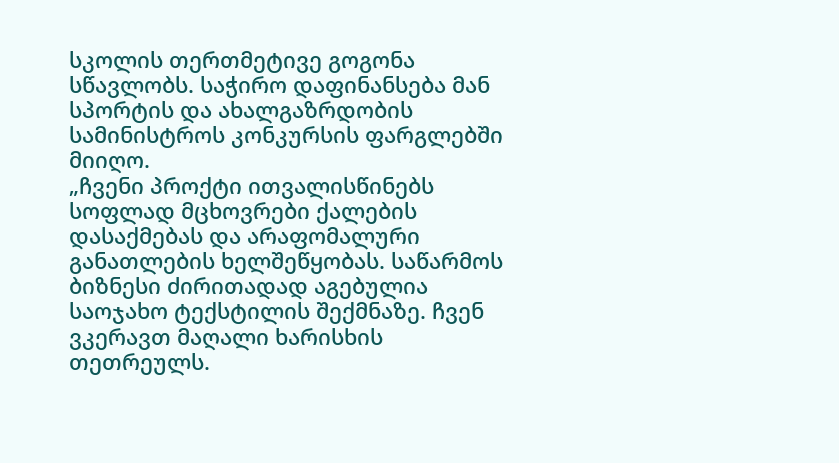სკოლის თერთმეტივე გოგონა სწავლობს. საჭირო დაფინანსება მან სპორტის და ახალგაზრდობის სამინისტროს კონკურსის ფარგლებში მიიღო.
„ჩვენი პროქტი ითვალისწინებს სოფლად მცხოვრები ქალების დასაქმებას და არაფომალური განათლების ხელშეწყობას. საწარმოს ბიზნესი ძირითადად აგებულია საოჯახო ტექსტილის შექმნაზე. ჩვენ ვკერავთ მაღალი ხარისხის თეთრეულს.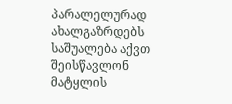პარალელურად ახალგაზრდებს საშუალება აქვთ შეისწავლონ მატყლის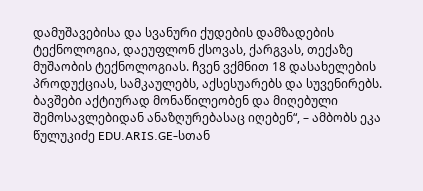დამუშავებისა და სვანური ქუდების დამზადების ტექნოლოგია, დაეუფლონ ქსოვას, ქარგვას, თექაზე მუშაობის ტექნოლოგიას. ჩვენ ვქმნით 18 დასახელების პროდუქციას, სამკაულებს, აქსესუარებს და სუვენირებს. ბავშები აქტიურად მონაწილეობენ და მიღებული შემოსავლებიდან ანაზღურებასაც იღებენ“, – ამბობს ეკა წულუკიძე EDU.ARIS.GE-სთან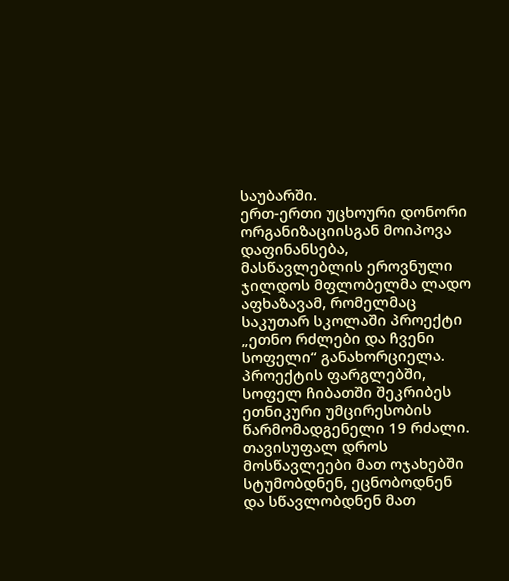საუბარში.
ერთ-ერთი უცხოური დონორი ორგანიზაციისგან მოიპოვა დაფინანსება, მასწავლებლის ეროვნული ჯილდოს მფლობელმა ლადო აფხაზავამ, რომელმაც საკუთარ სკოლაში პროექტი „ეთნო რძლები და ჩვენი სოფელი“ განახორციელა. პროექტის ფარგლებში, სოფელ ჩიბათში შეკრიბეს ეთნიკური უმცირესობის წარმომადგენელი 19 რძალი. თავისუფალ დროს მოსწავლეები მათ ოჯახებში სტუმობდნენ, ეცნობოდნენ და სწავლობდნენ მათ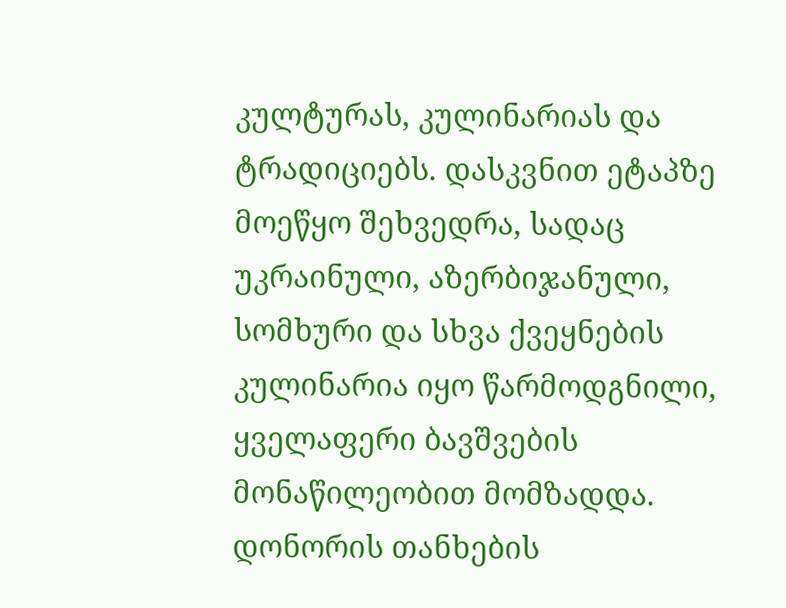კულტურას, კულინარიას და ტრადიციებს. დასკვნით ეტაპზე მოეწყო შეხვედრა, სადაც უკრაინული, აზერბიჯანული, სომხური და სხვა ქვეყნების კულინარია იყო წარმოდგნილი, ყველაფერი ბავშვების მონაწილეობით მომზადდა.
დონორის თანხების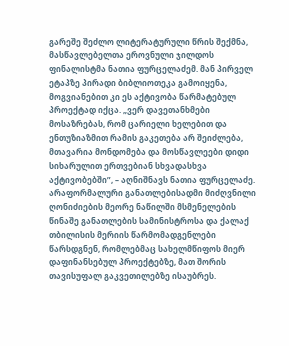გარეშე შეძლო ლიტერატურული წრის შექმნა, მასწავლებელთა ეროვნული ჯილდოს ფინალისტმა ნათია ფურცელაძემ. მან პირველ ეტაპზე პირადი ბიბლიოთეკა გამოიყენა, მოგვიანებით კი ეს აქტივობა წარმატებულ პროექტად იქცა. „ვერ დავეთანხმები მოსაზრებას, რომ ცარიელი ხელებით და ენთუზიაზმით რამის გაკეთება არ შეიძლება, მთავარია მონდომება და მოსწავლეები დიდი სიხარულით ერთვებიან სხვადასხვა აქტივობებში”, – აღნიშნავს ნათია ფურცელაძე.
არაფორმალური განათლებისადმი მიძღვნილი ღონიძიების მეორე ნაწილში მსმენელების წინაშე განათლების სამინისტროსა და ქალაქ თბილისის მერიის წარმომადგენლები წარსდგნენ, რომლებმაც სახელმწიფოს მიერ დაფინანსებულ პროექტებზე, მათ შორის თავისუფალ გაკვეთილებზე ისაუბრეს.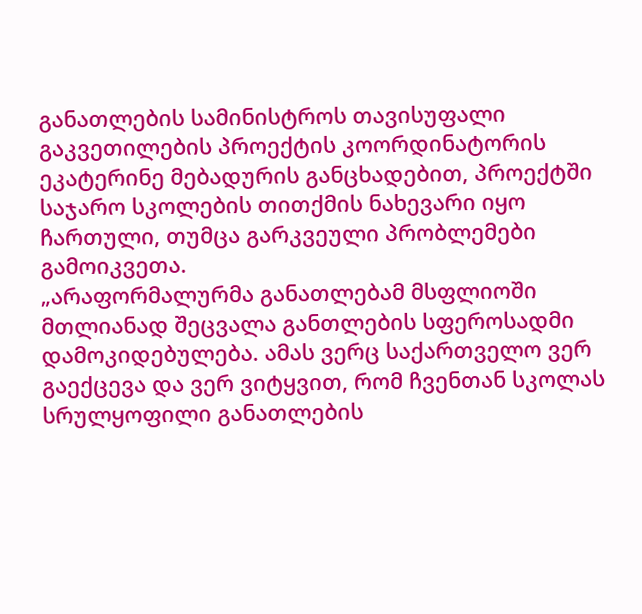განათლების სამინისტროს თავისუფალი გაკვეთილების პროექტის კოორდინატორის ეკატერინე მებადურის განცხადებით, პროექტში საჯარო სკოლების თითქმის ნახევარი იყო ჩართული, თუმცა გარკვეული პრობლემები გამოიკვეთა.
„არაფორმალურმა განათლებამ მსფლიოში მთლიანად შეცვალა განთლების სფეროსადმი დამოკიდებულება. ამას ვერც საქართველო ვერ გაექცევა და ვერ ვიტყვით, რომ ჩვენთან სკოლას სრულყოფილი განათლების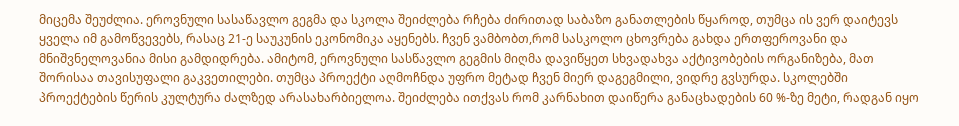მიცემა შეუძლია. ეროვნული სასაწავლო გეგმა და სკოლა შეიძლება რჩება ძირითად საბაზო განათლების წყაროდ, თუმცა ის ვერ დაიტევს ყველა იმ გამოწვევებს, რასაც 21-ე საუკუნის ეკონომიკა აყენებს. ჩვენ ვამბობთ,რომ სასკოლო ცხოვრება გახდა ერთფეროვანი და მნიშვნელოვანია მისი გამდიდრება. ამიტომ, ეროვნული სასწავლო გეგმის მიღმა დავიწყეთ სხვადახვა აქტივობების ორგანიზება, მათ შორისაა თავისუფალი გაკვეთილები. თუმცა პროექტი აღმოჩნდა უფრო მეტად ჩვენ მიერ დაგეგმილი, ვიდრე გვსურდა. სკოლებში პროექტების წერის კულტურა ძალზედ არასახარბიელოა. შეიძლება ითქვას რომ კარნახით დაიწერა განაცხადების 60 %-ზე მეტი, რადგან იყო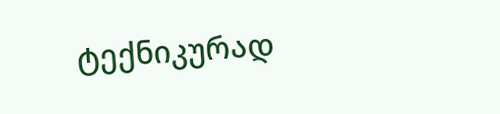ტექნიკურად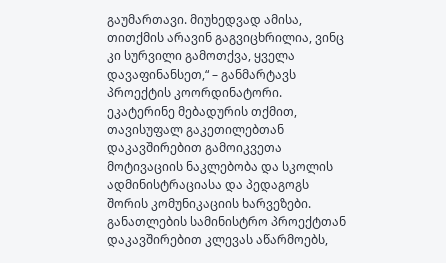გაუმართავი. მიუხედვად ამისა, თითქმის არავინ გაგვიცხრილია, ვინც კი სურვილი გამოთქვა, ყველა დავაფინანსეთ,“ – განმარტავს პროექტის კოორდინატორი.
ეკატერინე მებადურის თქმით, თავისუფალ გაკეთილებთან დაკავშირებით გამოიკვეთა მოტივაციის ნაკლებობა და სკოლის ადმინისტრაციასა და პედაგოგს შორის კომუნიკაციის ხარვეზები. განათლების სამინისტრო პროექტთან დაკავშირებით კლევას აწარმოებს,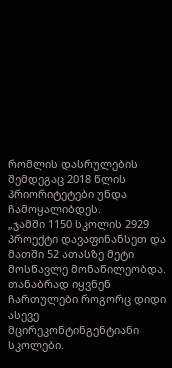რომლის დასრულების შემდეგაც 2018 წლის პრიორიტეტები უნდა ჩამოყალიბდეს.
„ჯამში 1150 სკოლის 2929 პროექტი დავაფინანსეთ და მათში 52 ათასზე მეტი მოსწავლე მონაწილეობდა. თანაბრად იყვნენ ჩართულები როგორც დიდი ასევე მცირეკონტინგენტიანი სკოლები.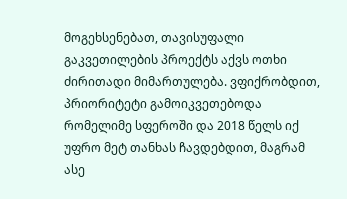მოგეხსენებათ, თავისუფალი გაკვეთილების პროექტს აქვს ოთხი ძირითადი მიმართულება. ვფიქრობდით, პრიორიტეტი გამოიკვეთებოდა რომელიმე სფეროში და 2018 წელს იქ უფრო მეტ თანხას ჩავდებდით, მაგრამ ასე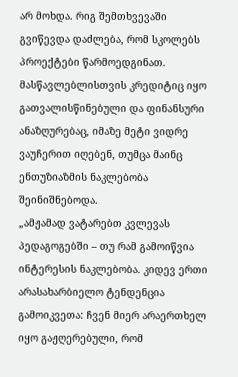არ მოხდა. რიგ შემთხვევაში გვიწევდა დაძლება, რომ სკოლებს პროექტები წარმოედგინათ. მასწავლებლისთვის კრედიტიც იყო გათვალისწინებული და ფინანსური ანაზღურებაც, იმაზე მეტი ვიდრე ვაუჩერით იღებენ, თუმცა მაინც ენთუზიაზმის ნაკლებობა შეინიშნებოდა.
„ამჟამად ვატარებთ კვლევას პედაგოგებში – თუ რამ გამოიწვია ინტერესის ნაკლებობა. კიდევ ერთი არასახარბიელო ტენდენცია გამოიკვეთა: ჩვენ მიერ არაერთხელ იყო გაჟღერებული, რომ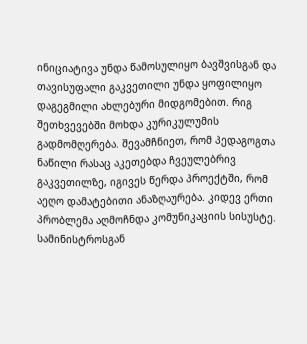ინიციატივა უნდა წამოსულიყო ბავშვისგან და თავისუფალი გაკვეთილი უნდა ყოფილიყო დაგეგმილი ახლებური მიდგომებით. რიგ შეთხვევებში მოხდა კურიკულუმის გადმომღერება. შევამჩნიეთ, რომ პედაგოგთა ნაწილი რასაც აკეთებდა ჩვეულებრივ გაკვეთილზე, იგივეს წერდა პროექტში, რომ აეღო დამატებითი ანაზღაურება. კიდევ ერთი პრობლემა აღმოჩნდა კომუნიკაციის სისუსტე. სამინისტროსგან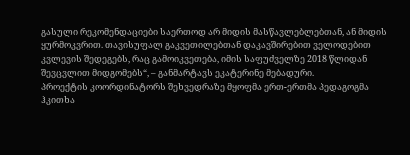გასული რეკომენდაციები საერთოდ არ მიდის მასწავლებლებთან, ან მიდის ყურმოკვრით. თავისუფალ გაკვეთილებთან დაკავშირებით ველოდებით კვლევის შედეგებს, რაც გამოიკვეთება, იმის საფუძველზე 2018 წლიდან შევცვლით მიდგომებს“, – განმარტავს ეკატერინე მებადური.
პროექტის კოორდინატორს შეხვედრაზე მყოფმა ერთ-ერთმა პედაგოგმა ჰკითხა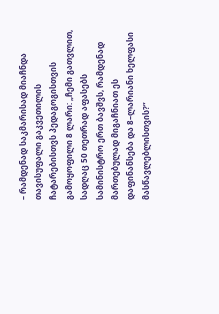– რამდენად საკმარისად მიაჩნდა თავისუფალი გაკვეთილის ჩატარებისთვს პედაგოგისთვის გამოყოფილი 8 ლარი: „ჩემი გათვლით, სადღაც 50 თეთრად აფასებს სამინისტრო ერთ ბავშვს, რამდენად მართებულად მიგაჩნიათ ეს დაფინანსება და 8–ლარიანი ხელფასი მასწავლებლისთვის?”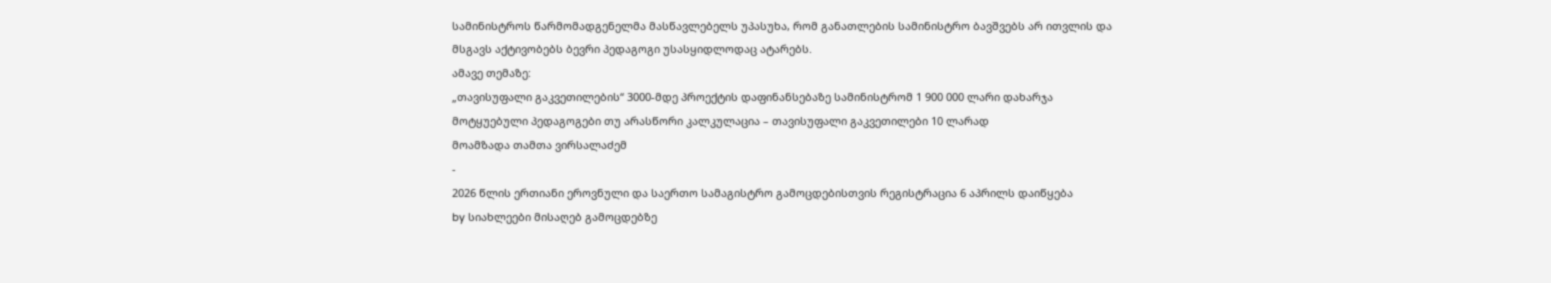სამინისტროს წარმომადგენელმა მასწავლებელს უპასუხა, რომ განათლების სამინისტრო ბავშვებს არ ითვლის და მსგავს აქტივობებს ბევრი პედაგოგი უსასყიდლოდაც ატარებს.
ამავე თემაზე:
„თავისუფალი გაკვეთილების“ 3000-მდე პროექტის დაფინანსებაზე სამინისტრომ 1 900 000 ლარი დახარჯა
მოტყუებული პედაგოგები თუ არასწორი კალკულაცია – თავისუფალი გაკვეთილები 10 ლარად
მოამზადა თამთა ვირსალაძემ
-
2026 წლის ერთიანი ეროვნული და საერთო სამაგისტრო გამოცდებისთვის რეგისტრაცია 6 აპრილს დაიწყება
by სიახლეები მისაღებ გამოცდებზე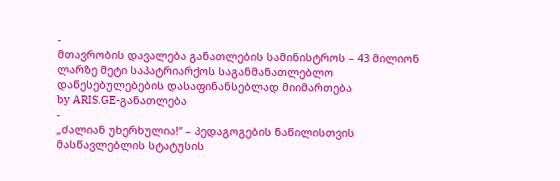-
მთავრობის დავალება განათლების სამინისტროს – 43 მილიონ ლარზე მეტი საპატრიარქოს საგანმანათლებლო დაწესებულებების დასაფინანსებლად მიიმართება
by ARIS.GE-განათლება
-
„ძალიან უხერხულია!“ – პედაგოგების ნაწილისთვის მასწავლებლის სტატუსის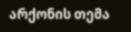არქონის თემა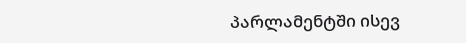პარლამენტში ისევ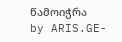წამოიჭრა
by ARIS.GE-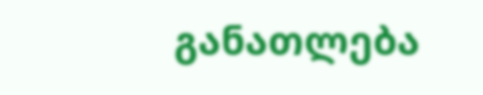განათლება